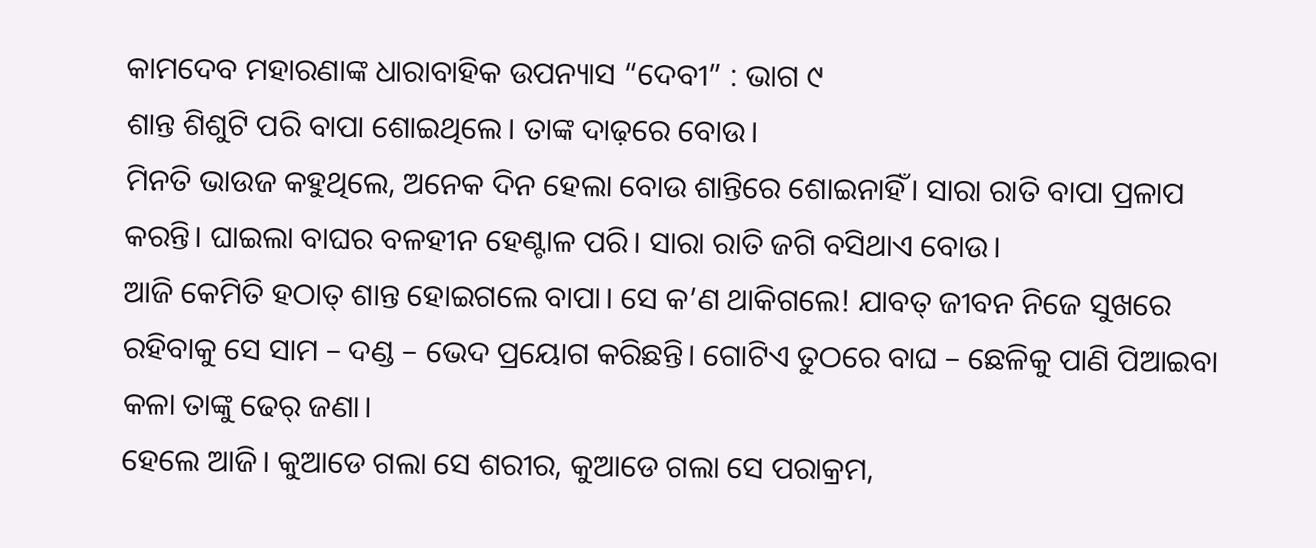କାମଦେବ ମହାରଣାଙ୍କ ଧାରାବାହିକ ଉପନ୍ୟାସ “ଦେବୀ” : ଭାଗ ୯
ଶାନ୍ତ ଶିଶୁଟି ପରି ବାପା ଶୋଇଥିଲେ। ତାଙ୍କ ଦାଢ଼ରେ ବୋଉ।
ମିନତି ଭାଉଜ କହୁଥିଲେ, ଅନେକ ଦିନ ହେଲା ବୋଉ ଶାନ୍ତିରେ ଶୋଇନାହିଁ। ସାରା ରାତି ବାପା ପ୍ରଳାପ କରନ୍ତି। ଘାଇଲା ବାଘର ବଳହୀନ ହେଣ୍ଟାଳ ପରି। ସାରା ରାତି ଜଗି ବସିଥାଏ ବୋଉ।
ଆଜି କେମିତି ହଠାତ୍ ଶାନ୍ତ ହୋଇଗଲେ ବାପା। ସେ କ’ଣ ଥାକିଗଲେ! ଯାବତ୍ ଜୀବନ ନିଜେ ସୁଖରେ ରହିବାକୁ ସେ ସାମ – ଦଣ୍ଡ – ଭେଦ ପ୍ରୟୋଗ କରିଛନ୍ତି। ଗୋଟିଏ ତୁଠରେ ବାଘ – ଛେଳିକୁ ପାଣି ପିଆଇବା କଳା ତାଙ୍କୁ ଢେର୍ ଜଣା।
ହେଲେ ଆଜି। କୁଆଡେ ଗଲା ସେ ଶରୀର, କୁଆଡେ ଗଲା ସେ ପରାକ୍ରମ,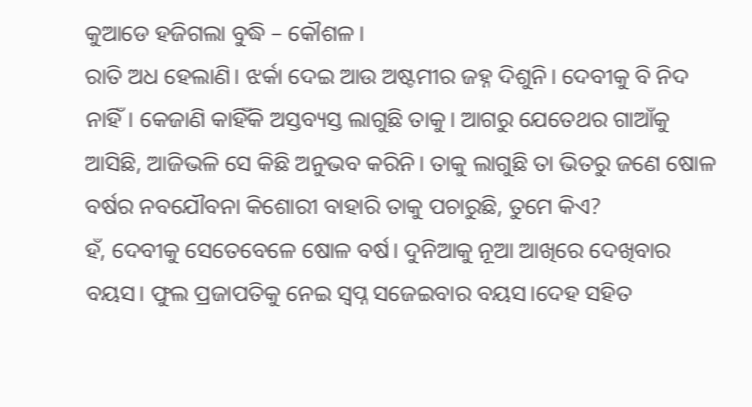କୁଆଡେ ହଜିଗଲା ବୁଦ୍ଧି – କୌଶଳ।
ରାତି ଅଧ ହେଲାଣି। ଝର୍କା ଦେଇ ଆଉ ଅଷ୍ଟମୀର ଜହ୍ନ ଦିଶୁନି। ଦେବୀକୁ ବି ନିଦ ନାହିଁ। କେଜାଣି କାହିଁକି ଅସ୍ତବ୍ୟସ୍ତ ଲାଗୁଛି ତାକୁ। ଆଗରୁ ଯେତେଥର ଗାଆଁକୁ ଆସିଛି, ଆଜିଭଳି ସେ କିଛି ଅନୁଭବ କରିନି। ତାକୁ ଲାଗୁଛି ତା ଭିତରୁ ଜଣେ ଷୋଳ ବର୍ଷର ନବଯୌବନା କିଶୋରୀ ବାହାରି ତାକୁ ପଚାରୁଛି, ତୁମେ କିଏ?
ହଁ, ଦେବୀକୁ ସେତେବେଳେ ଷୋଳ ବର୍ଷ। ଦୁନିଆକୁ ନୂଆ ଆଖିରେ ଦେଖିବାର ବୟସ। ଫୁଲ ପ୍ରଜାପତିକୁ ନେଇ ସ୍ବପ୍ନ ସଜେଇବାର ବୟସ।ଦେହ ସହିତ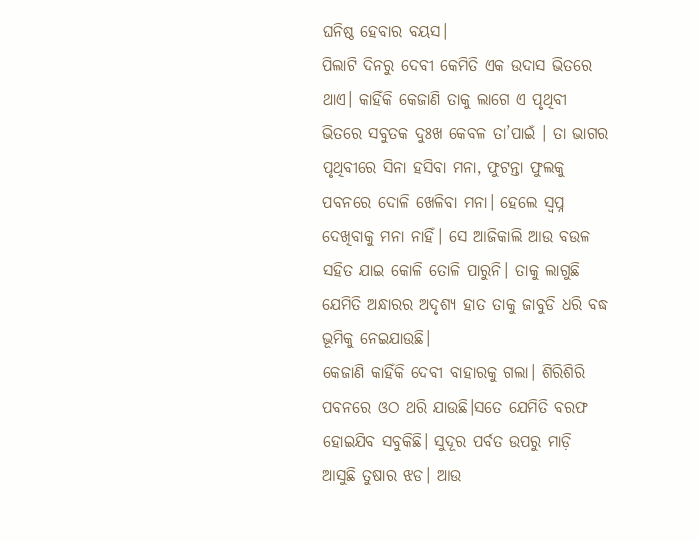ଘନିଷ୍ଠ ହେବାର ବୟସ।
ପିଲାଟି ଦିନରୁ ଦେବୀ କେମିତି ଏକ ଉଦାସ ଭିତରେ ଥାଏ। କାହିଁକି କେଜାଣି ତାକୁ ଲାଗେ ଏ ପୃଥିବୀ ଭିତରେ ସବୁତକ ଦୁଃଖ କେବଳ ତା’ପାଇଁ । ତା ଭାଗର ପୃଥିବୀରେ ସିନା ହସିବା ମନା, ଫୁଟନ୍ତା ଫୁଲକୁ ପବନରେ ଦୋଳି ଖେଳିବା ମନା। ହେଲେ ସ୍ବପ୍ନ ଦେଖିବାକୁ ମନା ନାହିଁ। ସେ ଆଜିକାଲି ଆଉ ବଉଳ ସହିତ ଯାଇ କୋଳି ତୋଳି ପାରୁନି। ତାକୁ ଲାଗୁଛି ଯେମିତି ଅନ୍ଧାରର ଅଦୃଶ୍ୟ ହାତ ତାକୁ ଜାବୁଡି ଧରି ବଦ୍ଧ ଭୂମିକୁ ନେଇଯାଉଛି।
କେଜାଣି କାହିଁକି ଦେବୀ ବାହାରକୁ ଗଲା। ଶିରିଶିରି ପବନରେ ଓଠ ଥରି ଯାଉଛି।ସତେ ଯେମିତି ବରଫ ହୋଇଯିବ ସବୁକିଛି। ସୁଦୂର ପର୍ବତ ଉପରୁ ମାଡ଼ି ଆସୁଛି ତୁଷାର ଝଡ। ଆଉ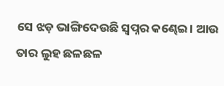ସେ ଝଡ଼ ଭାଙ୍ଗିଦେଉଛି ସ୍ୱପ୍ନର କଣ୍ଢେଇ। ଆଉ ତାର ଲୁହ ଛଳଛଳ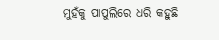ମୁହଁକୁ ପାପୁଲିରେ ଧରି କହୁଛି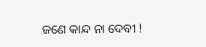ଜଣେ କାନ୍ଦ ନା ଦେବୀ !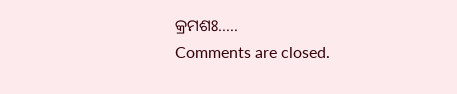କ୍ରମଶଃ…..
Comments are closed.